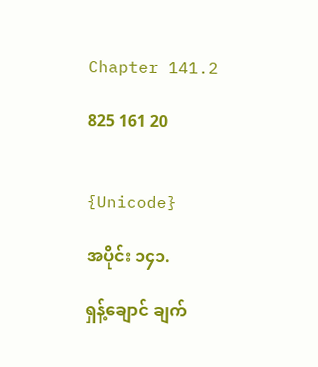Chapter 141.2

825 161 20


{Unicode}

အပိုင်း ၁၄၁.

ရှန့်ချောင် ချက်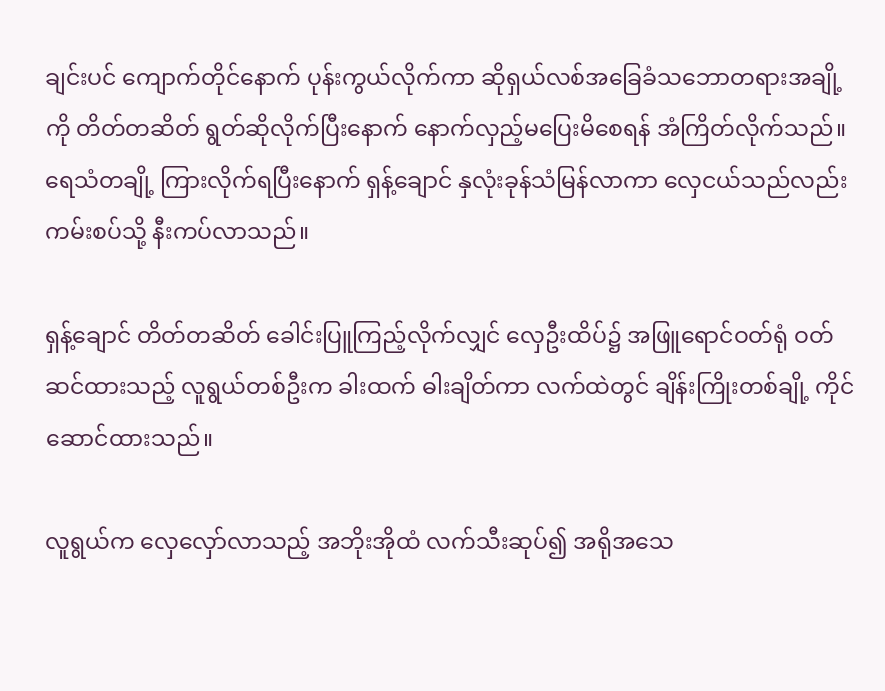ချင်းပင် ကျောက်တိုင်နောက် ပုန်းကွယ်လိုက်ကာ ဆိုရှယ်လစ်အခြေခံသဘောတရားအချို့ကို တိတ်တဆိတ် ရွတ်ဆိုလိုက်ပြီးနောက် နောက်လှည့်မပြေးမိစေရန် အံကြိတ်လိုက်သည်။ ရေသံတချို့ ကြားလိုက်ရပြီးနောက် ရှန့်ချောင် နှလုံးခုန်သံမြန်လာကာ လှေငယ်သည်လည်း ကမ်းစပ်သို့ နီးကပ်လာသည်။

ရှန့်ချောင် တိတ်တဆိတ် ခေါင်းပြူကြည့်လိုက်လျှင် လှေဦးထိပ်၌ အဖြူရောင်ဝတ်ရုံ ဝတ်ဆင်ထားသည့် လူရွယ်တစ်ဦးက ခါးထက် ဓါးချိတ်ကာ လက်ထဲတွင် ချိန်းကြိုးတစ်ချို့ ကိုင်ဆောင်ထားသည်။

လူရွယ်က လှေလှော်လာသည့် အဘိုးအိုထံ လက်သီးဆုပ်၍ အရိုအသေ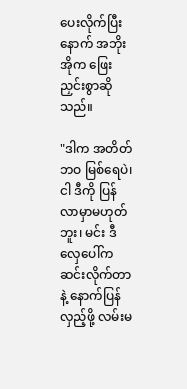ပေးလိုက်ပြီးနောက် အဘိုးအိုက ဖြေးညှင်းစွာဆိုသည်။

"ဒါက အတိတ်ဘဝ မြစ်ရေပဲ၊ ငါ ဒီကို ပြန်လာမှာမဟုတ်ဘူး၊ မင်း ဒီလှေပေါ်က ဆင်းလိုက်တာနဲ့ နောက်ပြန်လှည့်ဖို့ လမ်းမ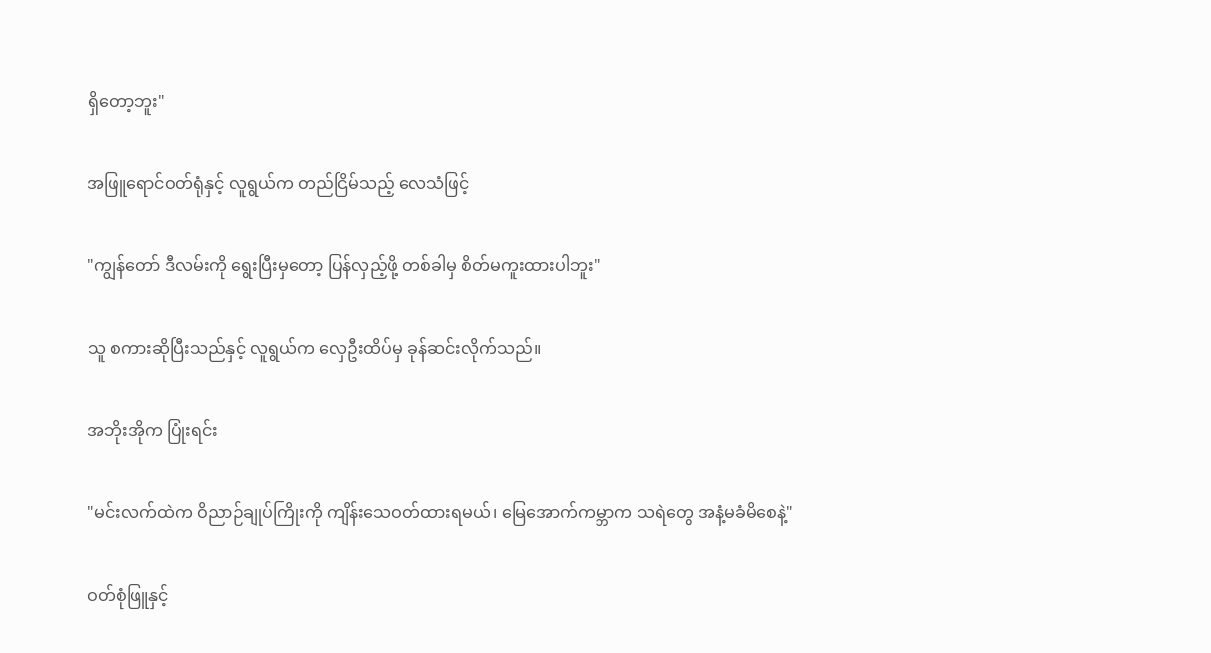ရှိတော့ဘူး"

အဖြူရောင်ဝတ်ရုံနှင့် လူရွယ်က တည်ငြိမ်သည့် လေသံဖြင့်

"ကျွန်တော် ဒီလမ်းကို ရွေးပြီးမှတော့ ပြန်လှည့်ဖို့ တစ်ခါမှ စိတ်မကူးထားပါဘူး"

သူ စကားဆိုပြီးသည်နှင့် လူရွယ်က လှေဦးထိပ်မှ ခုန်ဆင်းလိုက်သည်။

အဘိုးအိုက ပြုံးရင်း

"မင်းလက်ထဲက ဝိညာဉ်ချုပ်ကြိုးကို ကျိန်းသေဝတ်ထားရမယ်၊ မြေအောက်ကမ္ဘာက သရဲတွေ အနံ့မခံမိစေနဲ့"

ဝတ်စုံဖြူနှင့်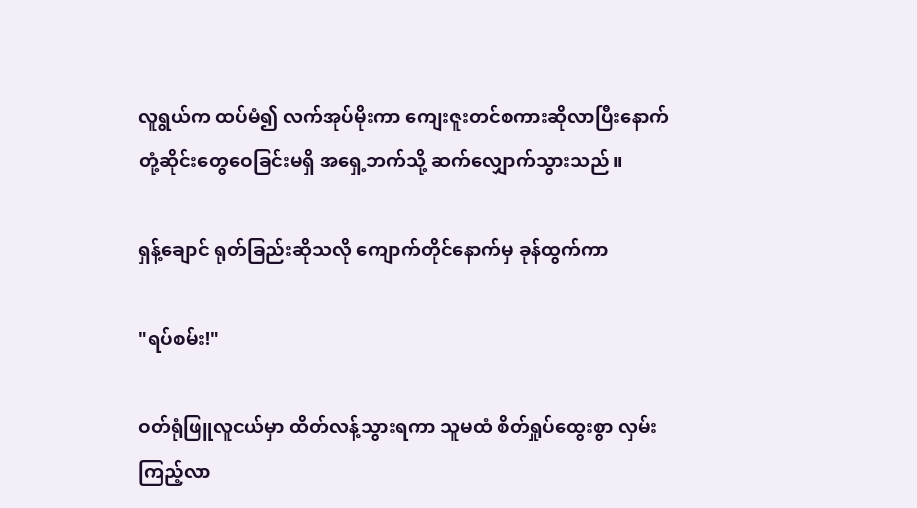လူရွယ်က ထပ်မံ၍ လက်အုပ်မိုးကာ ကျေးဇူးတင်စကားဆိုလာပြီးနောက် တုံ့ဆိုင်းတွေဝေခြင်းမရှိ အရှေ့ဘက်သို့ ဆက်လျှောက်သွားသည်။

ရှန့်ချောင် ရုတ်ခြည်းဆိုသလို ကျောက်တိုင်နောက်မှ ခုန်ထွက်ကာ

"ရပ်စမ်း!"

ဝတ်ရုံဖြူလူငယ်မှာ ထိတ်လန့်သွားရကာ သူမထံ စိတ်ရှုပ်ထွေးစွာ လှမ်းကြည့်လာ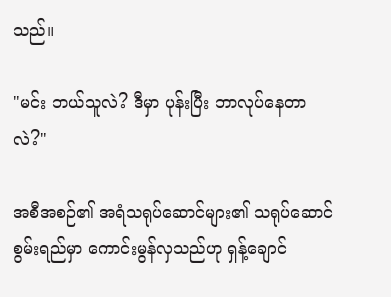သည်။

"မင်း ဘယ်သူလဲ? ဒီမှာ ပုန်းပြီး ဘာလုပ်နေတာလဲ?"

အစီအစဉ်၏ အရံသရုပ်ဆောင်များ၏ သရုပ်ဆောင်စွမ်းရည်မှာ ကောင်းမွန်လှသည်ဟု ရှန့်ချောင်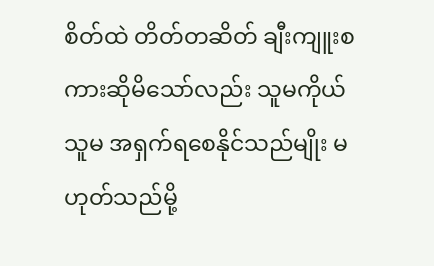စိတ်ထဲ တိတ်တဆိတ် ချီးကျူးစကားဆိုမိသော်လည်း သူမကိုယ်သူမ အရှက်ရစေနိုင်သည်မျိုး မဟုတ်သည်မို့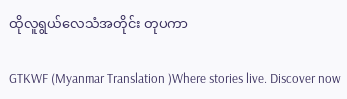ထိုလူရွယ်လေသံအတိုင်း တုပကာ

GTKWF (Myanmar Translation )Where stories live. Discover now